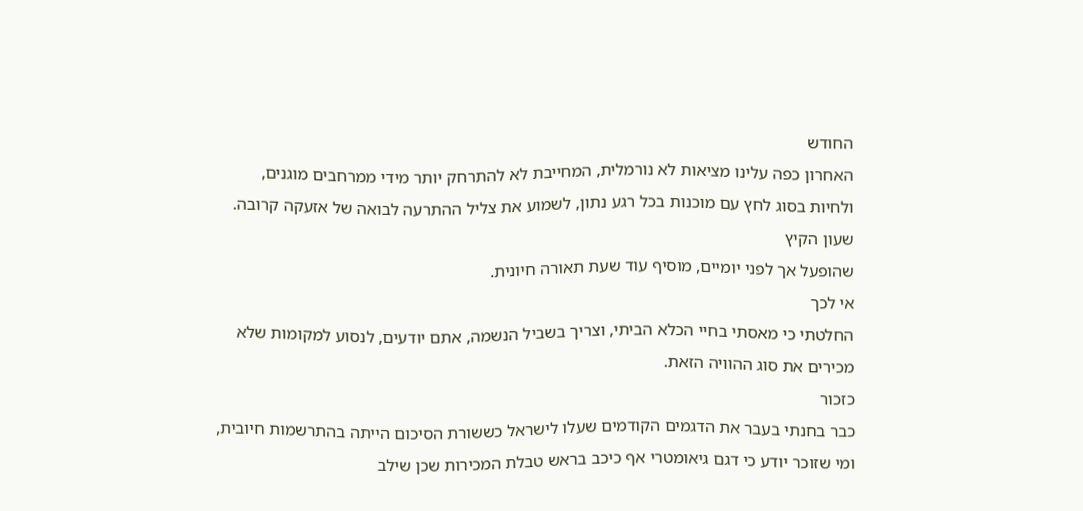החודש
האחרון כפה עלינו מציאות לא נורמלית, המחייבת לא להתרחק יותר מידי ממרחבים מוגנים,
ולחיות בסוג לחץ עם מוכנות בכל רגע נתון, לשמוע את צליל ההתרעה לבואה של אזעקה קרובה.
שעון הקיץ
שהופעל אך לפני יומיים, מוסיף עוד שעת תאורה חיונית.
אי לכך
החלטתי כי מאסתי בחיי הכלא הביתי, וצריך בשביל הנשמה, אתם יודעים, לנסוע למקומות שלא
מכירים את סוג ההוויה הזאת.
כזכור
כבר בחנתי בעבר את הדגמים הקודמים שעלו לישראל כששורת הסיכום הייתה בהתרשמות חיובית,
ומי שזוכר יודע כי דגם גיאומטרי אף כיכב בראש טבלת המכירות שכן שילב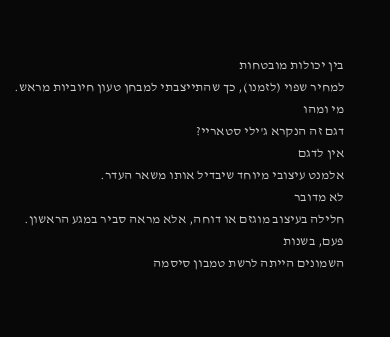בין יכולות מובטחות
למחיר שפוי (לזמנו), כך שהתייצבתי למבחן טעון חיוביות מראש.
מי ומהו
דגם זה הנקרא ג'ילי סטאריי?
אין לדגם
אלמנט עיצובי מיוחד שיבדיל אותו משאר העדר.
לא מדובר
חלילה בעיצוב מוגזם או דוחה, אלא מראה סביר במגע הראשון.
פעם, בשנות
השמונים הייתה לרשת טמבון סיסמה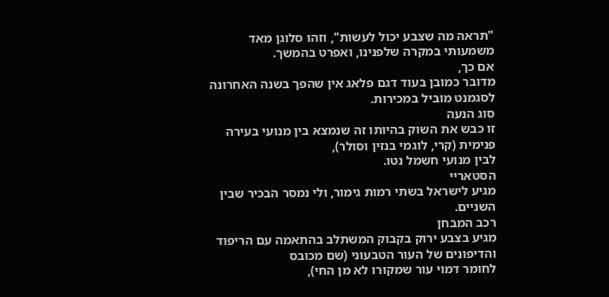"תראה מה שצבע יכול לעשות", וזהו סלוגן מאד
משמעותי במקרה שלפנינו, ואפרט בהמשך.
אם כך,
מדובר כמובן בעוד דגם פלאג אין שהפך בשנה האחרונה לסגמנט מוביל במכירות.
סוג הנעה
זו כבש את השוק בהיותו זה שנמצא בין מנועי בעירה פנימית (קרי, לוגמי בנזין וסולר),
לבין מנועי חשמל נטו.
הסטאריי
מגיע לישראל בשתי רמות גימור, ולי נמסר הבכיר שבין השניים.
רכב המבחן
מגיע בצבע ירוק בקבוק המשתלב בהתאמה עם הריפוד והדיפונים של העור הטבעוני (שם מכובס
לחומר דמוי עור שמקורו לא מן החי),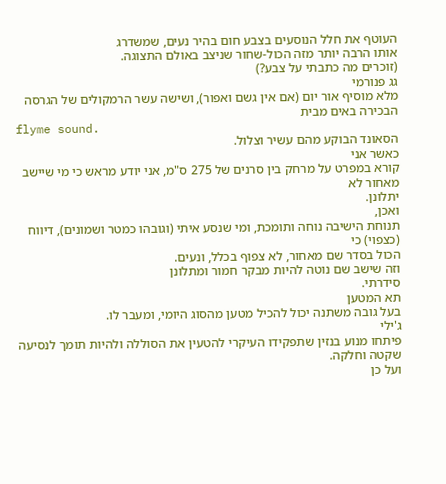העוטף את חלל הנוסעים בצבע חום בהיר נעים, שמשדרג
אותו הרבה יותר מזה הכול-שחור שניצב באולם התצוגה.
(זוכרים מה כתבתי על צבע?)
גג פנורמי
מלא מוסיף אור יום (אם אין גשם ואפור), ושישה עשר הרמקולים של הגרסה הבכירה באים מבית
flyme sound.
הסאונד הבוקע מהם עשיר וצלול.
כאשר אני
קורא במפרט על מרחק בין סרנים של 275 ס"מ, אני יודע מראש כי מי שיישב מאחור לא
יתלונן.
ואכן,
תנוחת הישיבה נוחה ותומכת, ומי שנסע איתי (וגובהו כמטר ושמונים), דיווח (כצפוי) כי
הכול בסדר שם מאחור, לא צפוף בכלל, ונעים.
וזה שישב שם נוטה להיות מבקר חמור ומתלונן
סידרתי.
תא המטען
בעל גובה משתנה יכול להכיל מטען מהסוג היומי, ומעבר לו.
ג'ילי
פיתחו מנוע בנזין שתפקידו העיקרי להטעין את הסוללה ולהיות תומך לנסיעה שקטה וחלקה.
ועל כן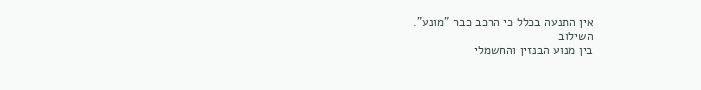אין התנעה בכלל כי הרכב כבר "מונע".
השילוב
בין מנוע הבנזין והחשמלי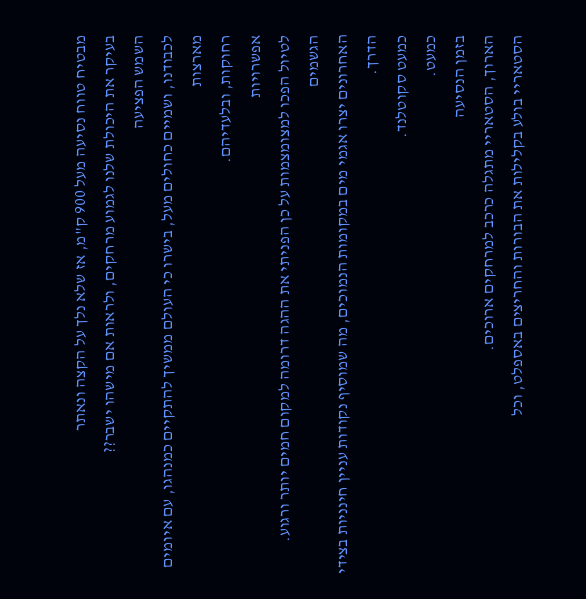מבטיח טווח נסיעה מעל 900 ק"מ, אז שלא נלך על הקצה ונאתר
בעיקר את היכולת שלנו לגמוע מרחקים, ולראות אם מישהו ישבר??
השמש הפציעה
לכבודנו, ושמיים כחולים מעל, בישרו כי העולם ממשיך להתקיים כמנהגו, עם איומים מארצות
רחוקות, ובלעדיהם.
אפשרויות
לטיול הפכו למצומצמות על כן הפניתי את ההגה דרומה למקום חמים יותר ורגוע.
הגשמים
האחרונים יצרו אגמי מים במקומות הנמוכים, מה שמוסיף נקודות עניין חינניות בצידי הדרך.
כמעט סקוטלנד.
כמעט.
בזמן הנסיעה
הארוך, הסטאריי מתגלה כרכב למרחקים ארוכים.
הסטאריי בולע בקלילות את הבורות והחריצים באספלט, וכל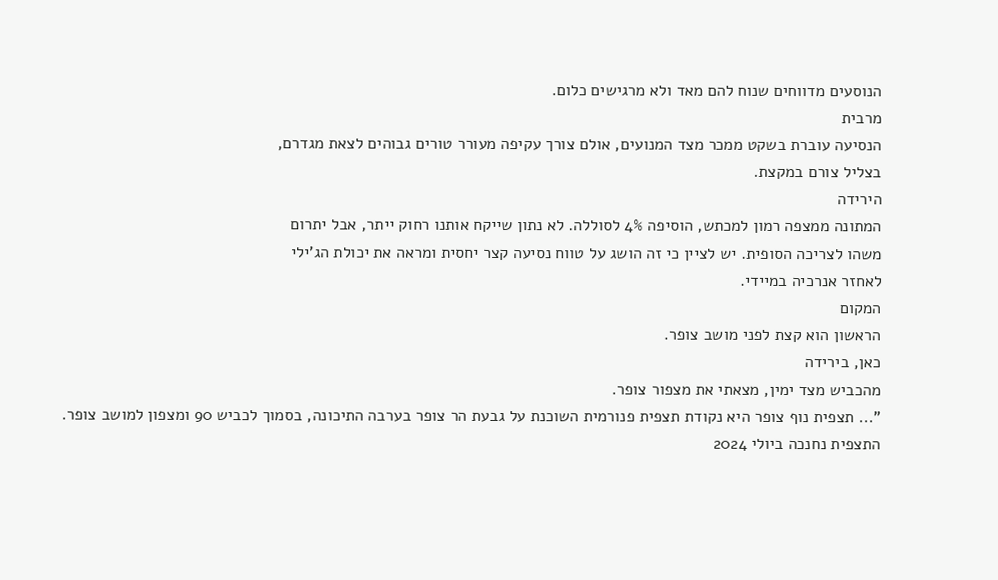הנוסעים מדווחים שנוח להם מאד ולא מרגישים כלום.
מרבית
הנסיעה עוברת בשקט ממכר מצד המנועים, אולם צורך עקיפה מעורר טורים גבוהים לצאת מגדרם,
בצליל צורם במקצת.
הירידה
המתונה ממצפה רמון למכתש, הוסיפה 4% לסוללה. לא נתון שייקח אותנו רחוק ייתר, אבל יתרום
משהו לצריכה הסופית. יש לציין כי זה הושג על טווח נסיעה קצר יחסית ומראה את יכולת הג'ילי
לאחזר אנרכיה במיידי.
המקום
הראשון הוא קצת לפני מושב צופר.
כאן, בירידה
מהכביש מצד ימין, מצאתי את מצפור צופר.
"... תצפית נוף צופר היא נקודת תצפית פנורמית השוכנת על גבעת הר צופר בערבה התיכונה, בסמוך לכביש 90 ומצפון למושב צופר. התצפית נחנכה ביולי 2024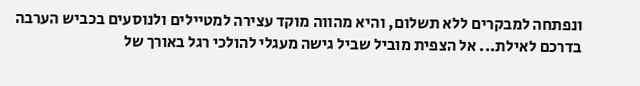ונפתחה למבקרים ללא תשלום, והיא מהווה מוקד עצירה למטיילים ולנוסעים בכביש הערבה בדרכם לאילת... אל הצפית מוביל שביל גישה מעגלי להולכי רגל באורך של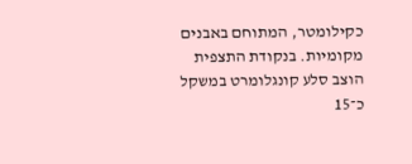כקילומטר, המתוחם באבנים מקומיות. בנקודת התצפית הוצב סלע קונגלומרט במשקל כ־15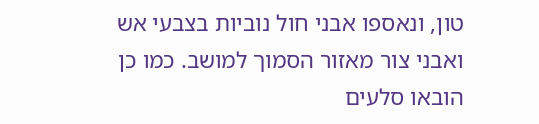טון, ונאספו אבני חול נוביות בצבעי אש ואבני צור מאזור הסמוך למושב. כמו כן הובאו סלעים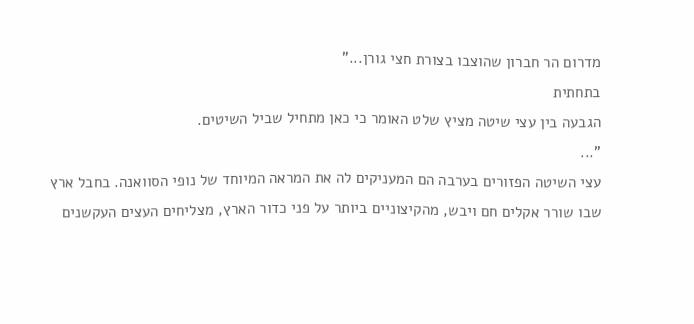מדרום הר חברון שהוצבו בצורת חצי גורן..."
בתחתית
הגבעה בין עצי שיטה מציץ שלט האומר כי כאן מתחיל שביל השיטים.
"...
עצי השיטה הפזורים בערבה הם המעניקים לה את המראה המיוחד של נופי הסוואנה. בחבל ארץ
שבו שורר אקלים חם ויבש, מהקיצוניים ביותר על פני כדור הארץ, מצליחים העצים העקשנים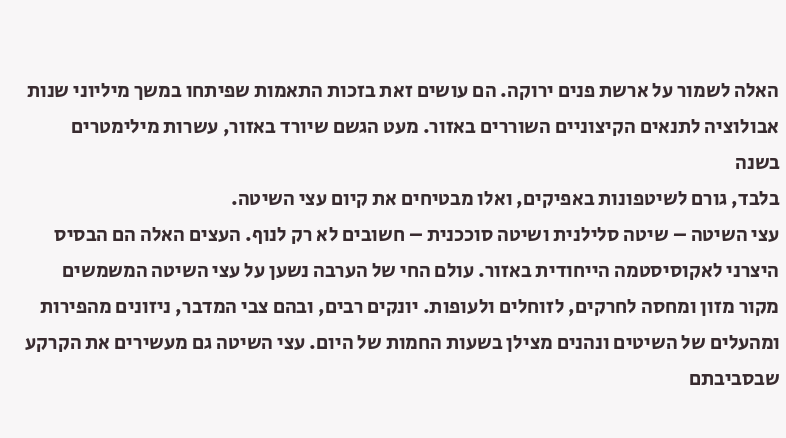האלה לשמור על ארשת פנים ירוקה. הם עושים זאת בזכות התאמות שפיתחו במשך מיליוני שנות
אבולוציה לתנאים הקיצוניים השוררים באזור. מעט הגשם שיורד באזור, עשרות מילימטרים בשנה
בלבד, גורם לשיטפונות באפיקים, ואלו מבטיחים את קיום עצי השיטה.
עצי השיטה – שיטה סלילנית ושיטה סוככנית – חשובים לא רק לנוף. העצים האלה הם הבסיס היצרני לאקוסיסטמה הייחודית באזור. עולם החי של הערבה נשען על עצי השיטה המשמשים מקור מזון ומחסה לחרקים, לזוחלים ולעופות. יונקים רבים, ובהם צבי המדבר, ניזונים מהפירות ומהעלים של השיטים ונהנים מצילן בשעות החמות של היום. עצי השיטה גם מעשירים את הקרקע שבסביבתם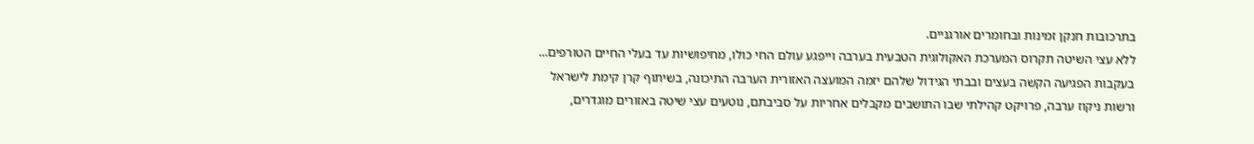בתרכובות חנקן זמינות ובחומרים אורגניים.
ללא עצי השיטה תקרוס המערכת האקולוגית הטבעית בערבה וייפגע עולם החי כולו, מחיפושיות עד בעלי החיים הטורפים... בעקבות הפגיעה הקשה בעצים ובבתי הגידול שלהם יזמה המועצה האזורית הערבה התיכונה, בשיתוף קרן קימת לישראל ורשות ניקוז ערבה, פרויקט קהילתי שבו התושבים מקבלים אחריות על סביבתם, נוטעים עצי שיטה באזורים מוגדרים,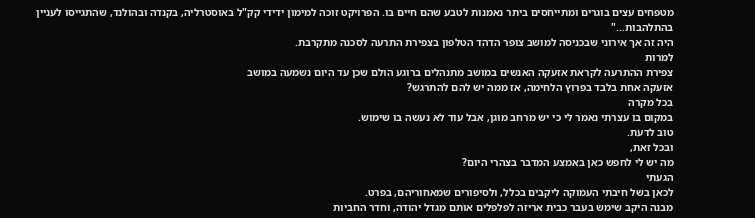מטפחים עצים בוגרים ומתייחסים ביתר נאמנות לטבע שהם חיים בו. הפרויקט זוכה למימון ידידי קק"ל באוסטרליה, בקנדה ובהולנד, שהתגייסו לעניין בהתלהבות..."
היה זה אך אירוני שבכניסה למושב צופר הדהד הטלפון בצפירת התרעה לסכנה מתקרבת.
למרות
צפירת ההתרעה לקראת אזעקה האנשים במושב מתנהלים ברוגע הולם שכן עד היום נשמעה במושב
אזעקה אחת בלבד בפרוץ הלחימה, אז ממה יש להם להתרגש?
בכל מקרה
במקום בו עצרתי נאמר לי כי יש מרחב מוגן, אבל עוד לא נעשה בו שימוש.
טוב לדעת.
ובכל זאת,
מה יש לי לחפש כאן באמצע המדבר בצהרי היום?
הגעתי
לכאן בשל חיבתי העמוקה ליקבים בכלל, ולסיפורים שמאחוריהם, בפרט.
מבנה היקב שימש בעבר כבית אריזה לפלפלים אותם מגדל יהודה, וחדר החביות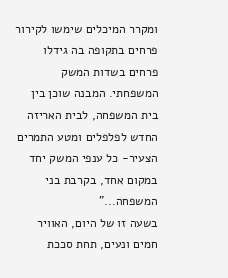ומקרר המיכלים שימשו לקירור פרחים בתקופה בה גידלו פרחים בשדות המשק המשפחתי. המבנה שוכן בין בית המשפחה, לבית האריזה החדש לפלפלים ומטע התמרים הצעיר- כל ענפי המשק יחד במקום אחד, בקרבת בני המשפחה..."
בשעה זו של היום, האוויר חמים ונעים, תחת סככת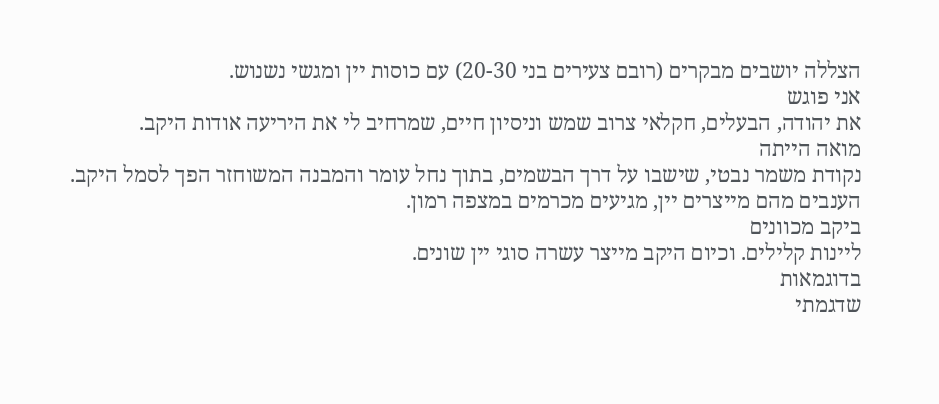הצללה יושבים מבקרים (רובם צעירים בני 20-30) עם כוסות יין ומגשי נשנוש.
אני פוגש
את יהודה, הבעלים, חקלאי צרוב שמש וניסיון חיים, שמרחיב לי את היריעה אודות היקב.
מואה הייתה
נקודת משמר נבטי, שישבו על דרך הבשמים, בתוך נחל עומר והמבנה המשוחזר הפך לסמל היקב.
הענבים מהם מייצרים יין, מגיעים מכרמים במצפה רמון.
ביקב מכוונים
ליינות קלילים. וכיום היקב מייצר עשרה סוגי יין שונים.
בדוגמאות
שדגמתי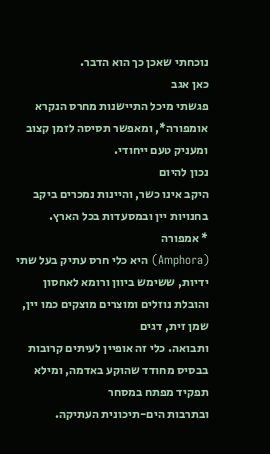נוכחתי שאכן כך הוא הדבר.
כאן אגב
פגשתי מיכל התיישנות מחרס הנקרא אומפורה*, ומאפשר תסיסה לזמן קצוב ומעניק טעם ייחודי.
נכון להיום
היקב אינו כשר, והיינות נמכרים ביקב בחנויות יין ובמסעדות בכל הארץ.
* אמפורה
(Amphora) היא כלי חרס עתיק בעל שתי
ידיות, ששימש ביוון ורומא לאחסון והובלת נוזלים ומוצרים מוצקים כמו יין, שמן זית, דגים
ותבואה. כלי זה אופיין לעיתים קרובות בבסיס מחודד שהוקע באדמה, ומילא תפקיד מפתח במסחר
ובתרבות הים-תיכונית העתיקה.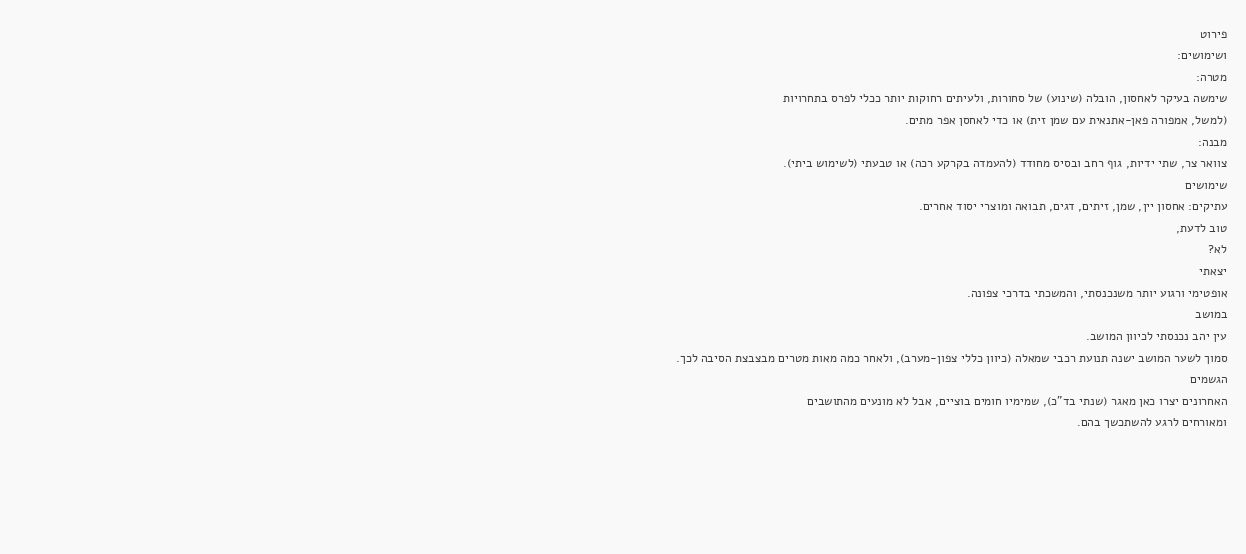פירוט
ושימושים:
מטרה:
שימשה בעיקר לאחסון, הובלה (שינוע) של סחורות, ולעיתים רחוקות יותר ככלי לפרס בתחרויות
(למשל, אמפורה פאן-אתנאית עם שמן זית) או כדי לאחסן אפר מתים.
מבנה:
צוואר צר, שתי ידיות, גוף רחב ובסיס מחודד (להעמדה בקרקע רכה) או טבעתי (לשימוש ביתי).
שימושים
עתיקים: אחסון יין, שמן, זיתים, דגים, תבואה ומוצרי יסוד אחרים.
טוב לדעת,
לא?
יצאתי
אופטימי ורגוע יותר משנכנסתי, והמשכתי בדרכי צפונה.
במושב
עין יהב נכנסתי לכיוון המושב.
סמוך לשער המושב ישנה תנועת רכבי שמאלה (כיוון כללי צפון-מערב), ולאחר כמה מאות מטרים מבצבצת הסיבה לכך.
הגשמים
האחרונים יצרו כאן מאגר (שנתי בד"כ), שמימיו חומים בוציים, אבל לא מונעים מהתושבים
ומאורחים לרגע להשתכשך בהם.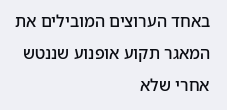באחד הערוצים המובילים את המאגר תקוע אופנוע שננטש אחרי שלא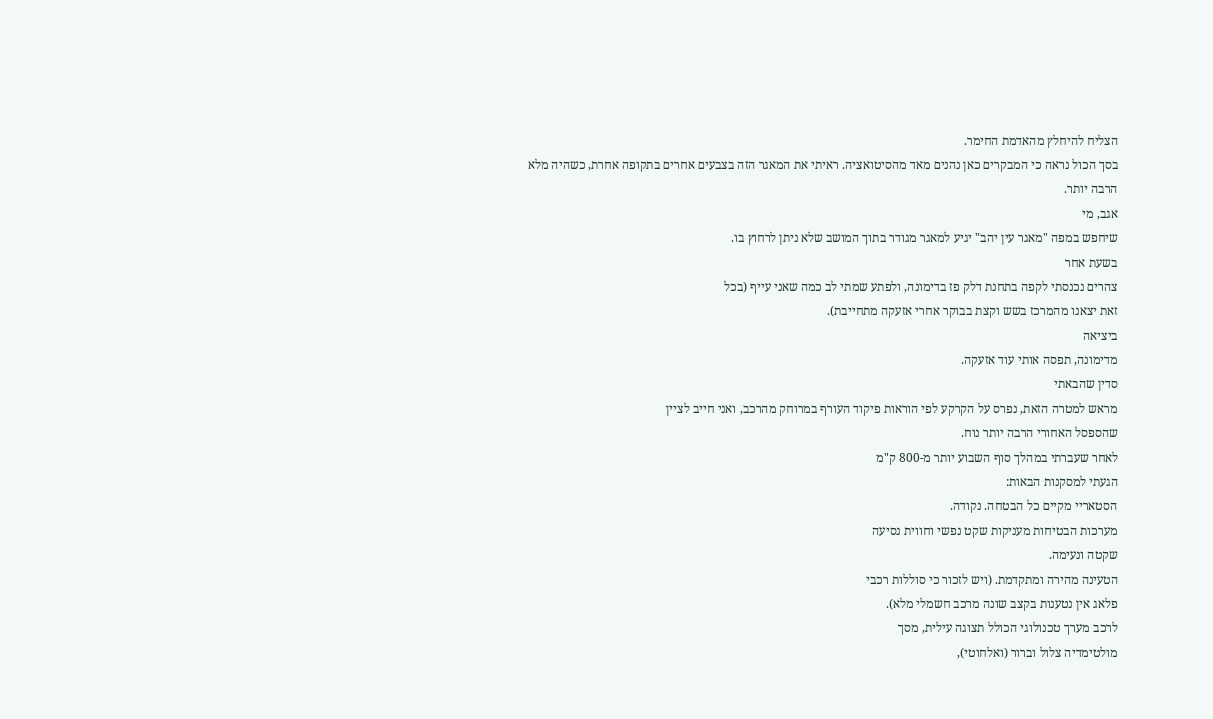הצליח להיחלץ מהאדמת החימר.
בסך הכול נראה כי המבקרים כאן נהנים מאד מהסיטואציה. ראיתי את המאגר הזה בצבעים אחרים בתקופה אחרת, כשהיה מלא הרבה יותר.
אגב, מי
שיחפש במפה "מאגר עין יהב" יגיע למאגר מגודר בתוך המושב שלא ניתן לרחוץ בו.
בשעת אחר
צהרים נכנסתי לקפה בתחנת דלק פז בדימונה, ולפתע שמתי לב כמה שאני עייף (בכל
זאת יצאנו מהמרכז בשש וקצת בבוקר אחרי אזעקה מתחייבת).
ביציאה
מדימונה, תפסה אותי עוד אזעקה.
סדין שהבאתי
מראש למטרה הזאת, נפרס על הקרקע לפי הוראות פיקוד העורף במרוחק מהרכב, ואני חייב לציין
שהספסל האחורי הרבה יותר נוח.
לאחר שעברתי במהלך סוף השבוע יותר מ-800 ק"מ
הגעתי למסקנות הבאות:
הסטאריי מקיים כל הבטחה. נקודה.
מערכות הבטיחות מעניקות שקט נפשי וחווית נסיעה
שקטה ונעימה.
הטעינה מהירה ומתקדמת. (ויש לזכור כי סוללות רכבי
פלאג אין נטענות בקצב שונה מרכב חשמלי מלא).
לרכב מערך טכנולוגי הכולל תצוגה עילית, מסך
מולטימדיה צלול וברור (ואלחוטי),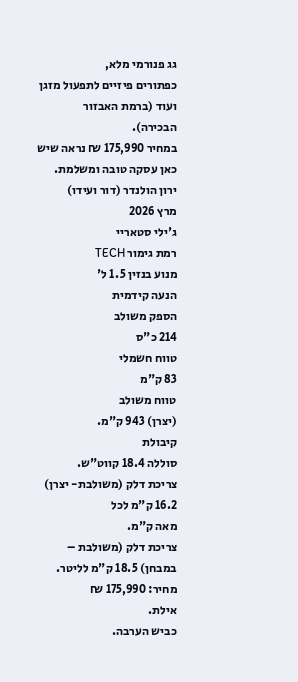גג פנורמי מלא,
כפתורים פיזיים לתפעול מזגן ועוד (ברמת האבזור
הבכירה).
במחיר 175,990 ₪ נראה שיש כאן עסקה טובה ומשלמת.
ירון הולנדר (דור ועידו)
מרץ 2026
ג'ילי סטאריי
רמת גימור TECH
מנוע בנזין 1.5 ל'
הנעה קידמית
הספק משולב
214 כ"ס
טווח חשמלי
83 ק"מ
טווח משולב
(יצרן) 943 ק"מ.
קיבולת
סוללה 18.4 קווט"ש.
צריכת דלק (משולבת- יצרן) 16.2 ק"מ לכל
מאה ק"מ.
צריכת דלק (משולבת – במבחן) 18.5 ק"מ לליטר.
מחיר: 175,990 ₪
אילת.
כביש הערבה.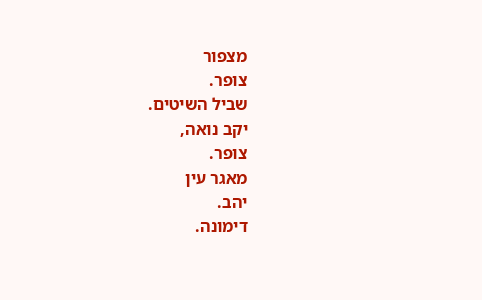מצפור
צופר.
שביל השיטים.
יקב נואה,
צופר.
מאגר עין
יהב.
דימונה.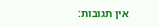אין תגובות: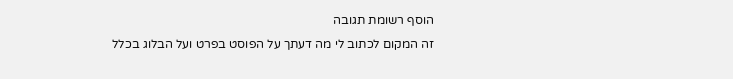הוסף רשומת תגובה
זה המקום לכתוב לי מה דעתך על הפוסט בפרט ועל הבלוג בכלל